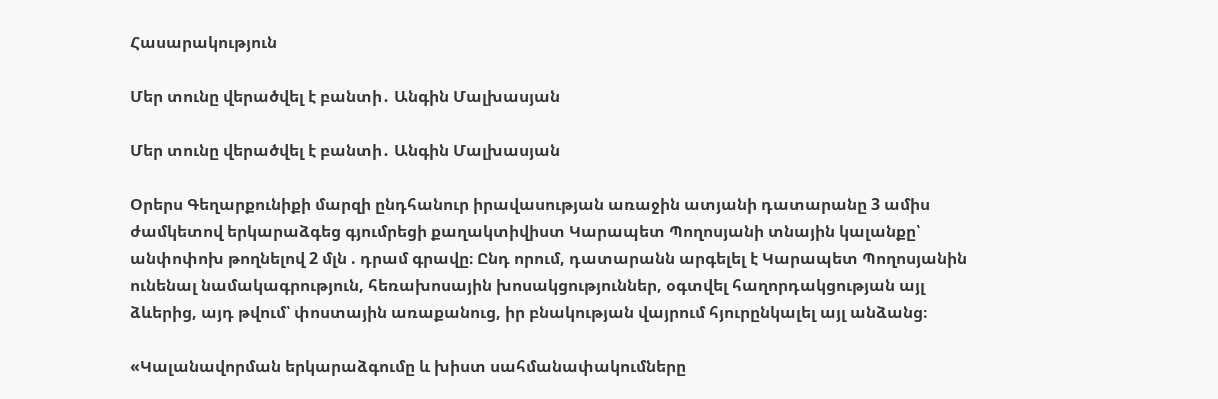Հասարակություն

Մեր տունը վերածվել է բանտի․ Անգին Մալխասյան

Մեր տունը վերածվել է բանտի․ Անգին Մալխասյան

Օրերս Գեղարքունիքի մարզի ընդհանուր իրավասության առաջին ատյանի դատարանը 3 ամիս ժամկետով երկարաձգեց գյումրեցի քաղակտիվիստ Կարապետ Պողոսյանի տնային կալանքը՝ անփոփոխ թողնելով 2 մլն . դրամ գրավը։ Ընդ որում, դատարանն արգելել է Կարապետ Պողոսյանին ունենալ նամակագրություն, հեռախոսային խոսակցություններ, օգտվել հաղորդակցության այլ ձևերից, այդ թվում՝ փոստային առաքանուց, իր բնակության վայրում հյուրընկալել այլ անձանց։

«Կալանավորման երկարաձգումը և խիստ սահմանափակումները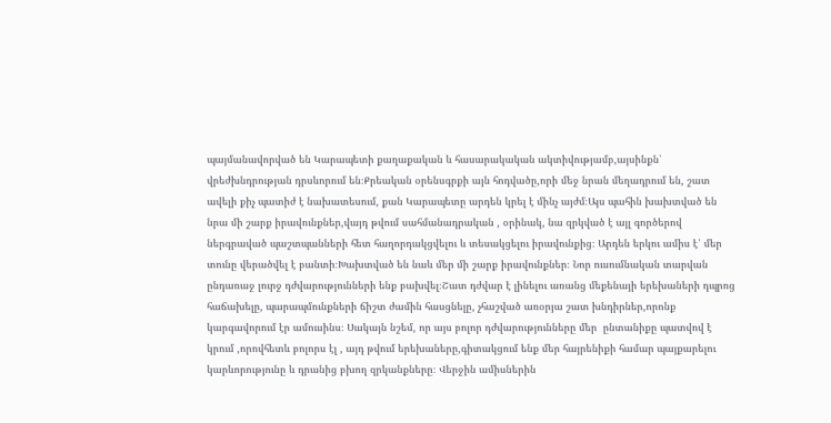պայմանավորված են Կարապետի քաղաքական և հասարակական ակտիվությամբ,այսինքն՝ վրեժխնդրության դրսևորում են։Քրեական օրենսգրքի այն հոդվածը,որի մեջ նրան մեղադրում են, շատ ավելի քիչ պատիժ է նախատեսում, քան Կարապետը արդեն կրել է մինչ այժմ։Այս պահին խախտված են նրա մի շարք իրավունքներ,վայդ թվում սահմանադրական , օրինակ, նա զրկված է այլ գործերով ներգրաված պաշտպանների հետ հաղորդակցվելու և տեսակցելու իրավունքից։ Արդեն երկու ամիս է՝ մեր տունը վերածվել է բանտի։Խախտված են նաև մեր մի շարք իրավունքներ։ Նոր ուսումնական տարվան ընդառաջ լուրջ դժվարությունների ենք բախվել։Շատ դժվար է լինելու առանց մեքենայի երեխաների դպրոց հաճախելը, պարապմունքների ճիշտ ժամին հասցնելը, չհաշված առօրյա շատ խնդիրներ,որոնք կարգավորում էր ամուսինս։ Սակայն նշեմ, որ այս բոլոր դժվարությունները մեր  ընտանիքը պատվով է կրում ,որովհետև բոլորս էլ , այդ թվում երեխաները,գիտակցում ենք մեր հայրենիքի համար պայքարելու կարևորությունը և դրանից բխող զրկանքները։ Վերջին ամիսներին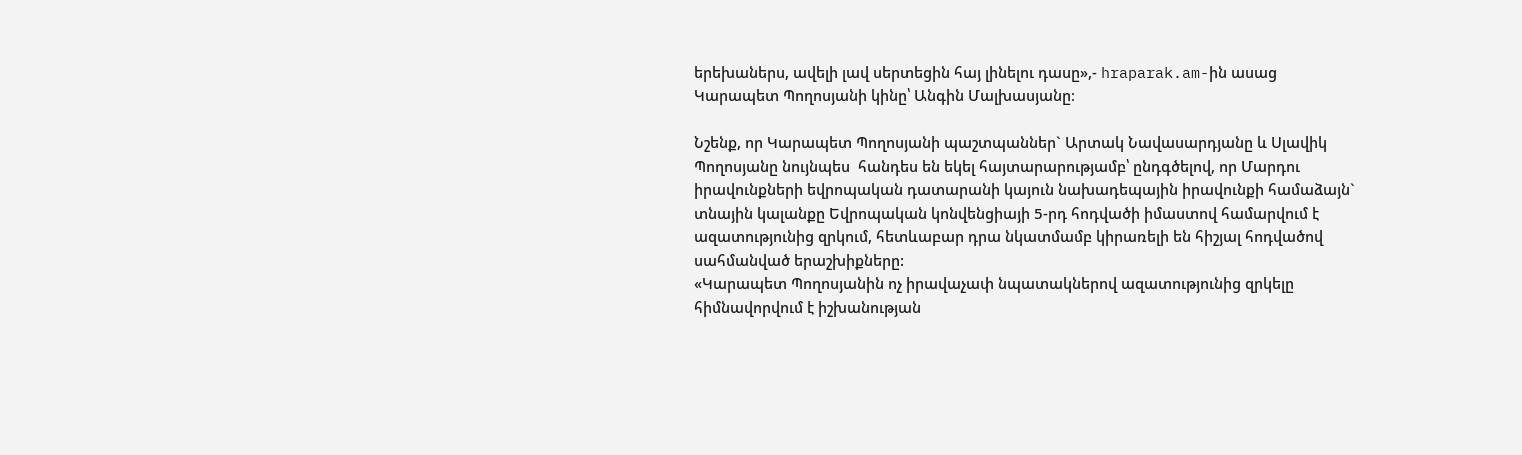երեխաներս, ավելի լավ սերտեցին հայ լինելու դասը»,- hraparak.am-ին ասաց Կարապետ Պողոսյանի կինը՝ Անգին Մալխասյանը։

Նշենք, որ Կարապետ Պողոսյանի պաշտպաններ` Արտակ Նավասարդյանը և Սլավիկ Պողոսյանը նույնպես  հանդես են եկել հայտարարությամբ՝ ընդգծելով, որ Մարդու իրավունքների եվրոպական դատարանի կայուն նախադեպային իրավունքի համաձայն` տնային կալանքը Եվրոպական կոնվենցիայի 5-րդ հոդվածի իմաստով համարվում է ազատությունից զրկում, հետևաբար դրա նկատմամբ կիրառելի են հիշյալ հոդվածով սահմանված երաշխիքները:
«Կարապետ Պողոսյանին ոչ իրավաչափ նպատակներով ազատությունից զրկելը հիմնավորվում է իշխանության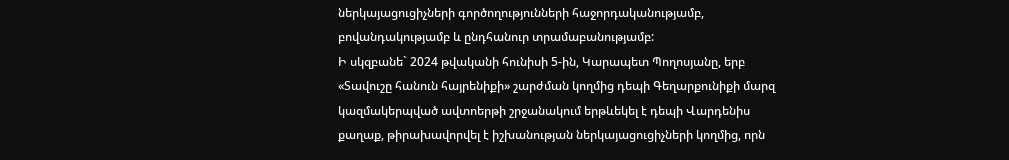ներկայացուցիչների գործողությունների հաջորդականությամբ, բովանդակությամբ և ընդհանուր տրամաբանությամբ:
Ի սկզբանե` 2024 թվականի հունիսի 5-ին, Կարապետ Պողոսյանը, երբ «Տավուշը հանուն հայրենիքի» շարժման կողմից դեպի Գեղարքունիքի մարզ կազմակերպված ավտոերթի շրջանակում երթևեկել է դեպի Վարդենիս քաղաք, թիրախավորվել է իշխանության ներկայացուցիչների կողմից, որն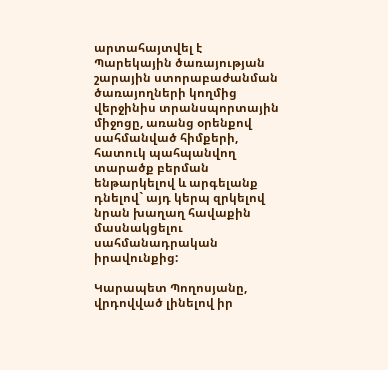արտահայտվել է Պարեկային ծառայության շարային ստորաբաժանման ծառայողների կողմից վերջինիս տրանսպորտային միջոցը, առանց օրենքով սահմանված հիմքերի, հատուկ պահպանվող տարածք բերման ենթարկելով և արգելանք դնելով` այդ կերպ զրկելով նրան խաղաղ հավաքին մասնակցելու սահմանադրական իրավունքից:

Կարապետ Պողոսյանը, վրդովված լինելով իր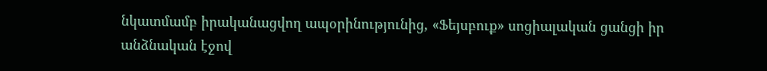նկատմամբ իրականացվող ապօրինությունից, «Ֆեյսբուք» սոցիալական ցանցի իր անձնական էջով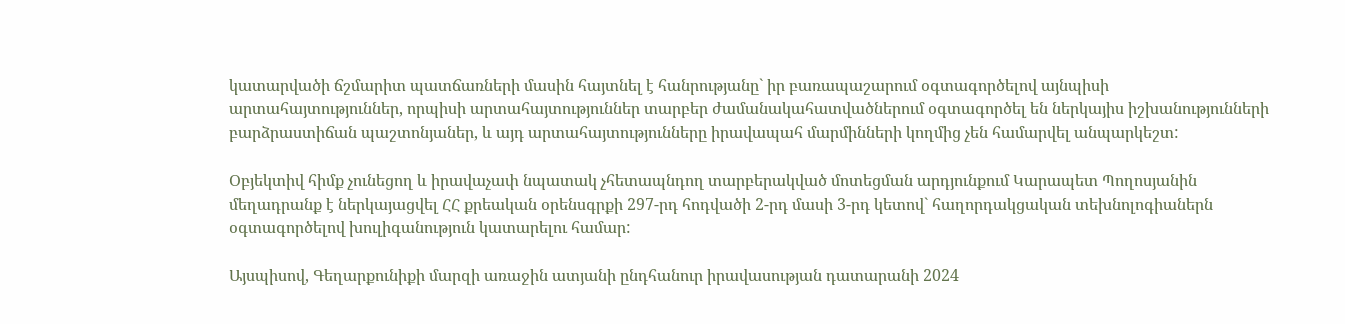կատարվածի ճշմարիտ պատճառների մասին հայտնել է հանրությանը` իր բառապաշարում օգտագործելով այնպիսի արտահայտություններ, որպիսի արտահայտություններ տարբեր ժամանակահատվածներում օգտագործել են ներկայիս իշխանությունների բարձրաստիճան պաշտոնյաներ, և այդ արտահայտությունները իրավապահ մարմինների կողմից չեն համարվել անպարկեշտ:

Օբյեկտիվ հիմք չունեցող և իրավաչափ նպատակ չհետապնդող տարբերակված մոտեցման արդյունքում Կարապետ Պողոսյանին մեղադրանք է ներկայացվել ՀՀ քրեական օրենսգրքի 297-րդ հոդվածի 2-րդ մասի 3-րդ կետով` հաղորդակցական տեխնոլոգիաներն օգտագործելով խուլիգանություն կատարելու համար:

Այսպիսով, Գեղարքունիքի մարզի առաջին ատյանի ընդհանուր իրավասության դատարանի 2024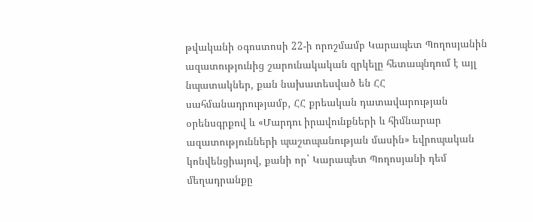թվականի օգոստոսի 22-ի որոշմամբ Կարապետ Պողոսյանին ազատությունից շարունակական զրկելը հետապնդում է այլ նպատակներ, քան նախատեսված են ՀՀ սահմանադրությամբ, ՀՀ քրեական դատավարության օրենսգրքով և «Մարդու իրավունքների և հիմնարար ազատությունների պաշտպանության մասին» եվրոպական կոնվենցիայով, քանի որ` Կարապետ Պողոսյանի դեմ մեղադրանքը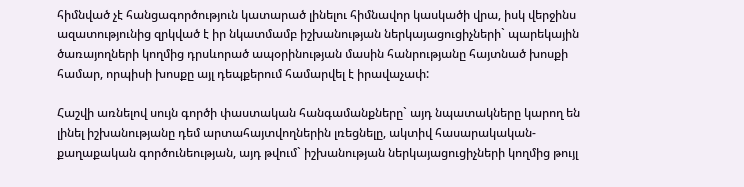հիմնված չէ հանցագործություն կատարած լինելու հիմնավոր կասկածի վրա, իսկ վերջինս ազատությունից զրկված է իր նկատմամբ իշխանության ներկայացուցիչների` պարեկային ծառայողների կողմից դրսևորած ապօրինության մասին հանրությանը հայտնած խոսքի համար, որպիսի խոսքը այլ դեպքերում համարվել է իրավաչափ:

Հաշվի առնելով սույն գործի փաստական հանգամանքները` այդ նպատակները կարող են լինել իշխանությանը դեմ արտահայտվողներին լռեցնելը, ակտիվ հասարակական-քաղաքական գործունեության, այդ թվում` իշխանության ներկայացուցիչների կողմից թույլ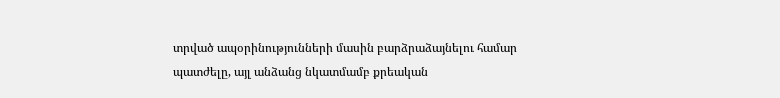տրված ապօրինությունների մասին բարձրաձայնելու համար պատժելը, այլ անձանց նկատմամբ քրեական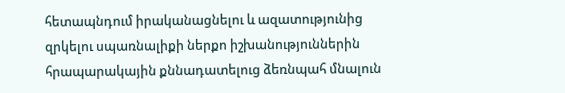հետապնդում իրականացնելու և ազատությունից զրկելու սպառնալիքի ներքո իշխանություններին հրապարակային քննադատելուց ձեռնպահ մնալուն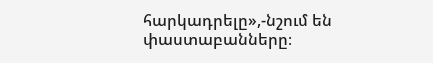հարկադրելը»,-նշում են փաստաբանները։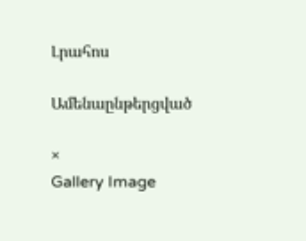Լրահոս

Ամենաընթերցված

×
Gallery Image